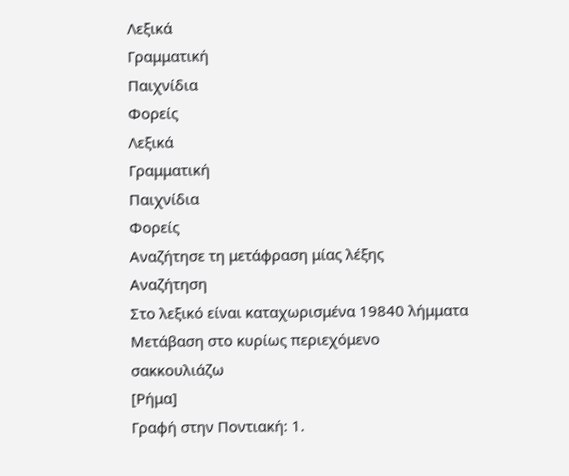Λεξικά
Γραμματική
Παιχνίδια
Φορείς
Λεξικά
Γραμματική
Παιχνίδια
Φορείς
Αναζήτησε τη μετάφραση μίας λέξης
Αναζήτηση
Στο λεξικό είναι καταχωρισμένα 19840 λήμματα
Μετάβαση στο κυρίως περιεχόμενο
σακκουλιάζω
[Ρήμα]
Γραφή στην Ποντιακή: 1.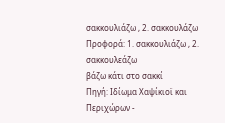σακκουλιάζω , 2. σακκουλά̤ζω
Προφορά: 1. σακκουλιάζω , 2. σακκουλεάζω
βάζω κάτι στο σακκί
Πηγή: Ιδίωμα Χαψίκιοϊ και Περιχώρων -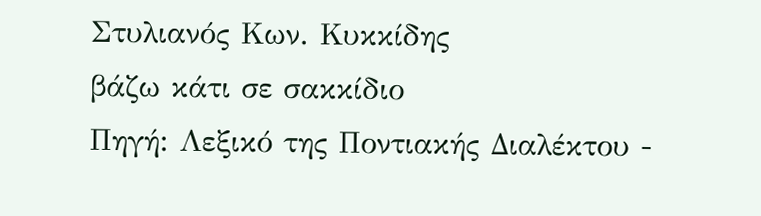Στυλιανός Κων. Κυκκίδης
βάζω κάτι σε σακκίδιο
Πηγή: Λεξικό της Ποντιακής Διαλέκτου -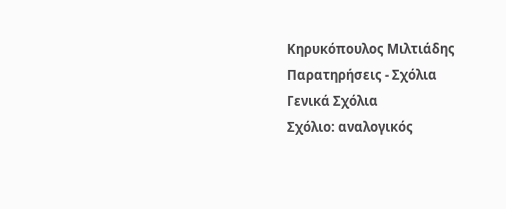Κηρυκόπουλος Μιλτιάδης
Παρατηρήσεις - Σχόλια
Γενικά Σχόλια
Σχόλιο: αναλογικός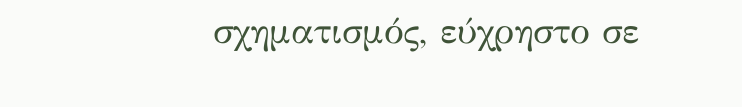σχηματισμός, εύχρηστο σε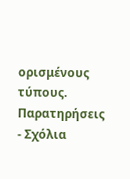ορισμένους τύπους.
Παρατηρήσεις - Σχόλια